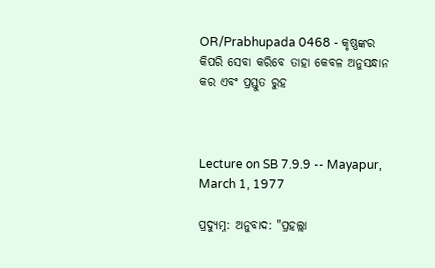OR/Prabhupada 0468 - କୃଷ୍ଣଙ୍କର କିପରି ସେବା କରିବେ ତାହା କେବଳ ଅନୁସନ୍ଧାନ କର ଏବଂ ପ୍ରସ୍ତୁତ ରୁହ



Lecture on SB 7.9.9 -- Mayapur, March 1, 1977

ପ୍ରଦ୍ୟୁମ୍ନ: ଅନୁବାଦ: "ପ୍ରହଲ୍ଲା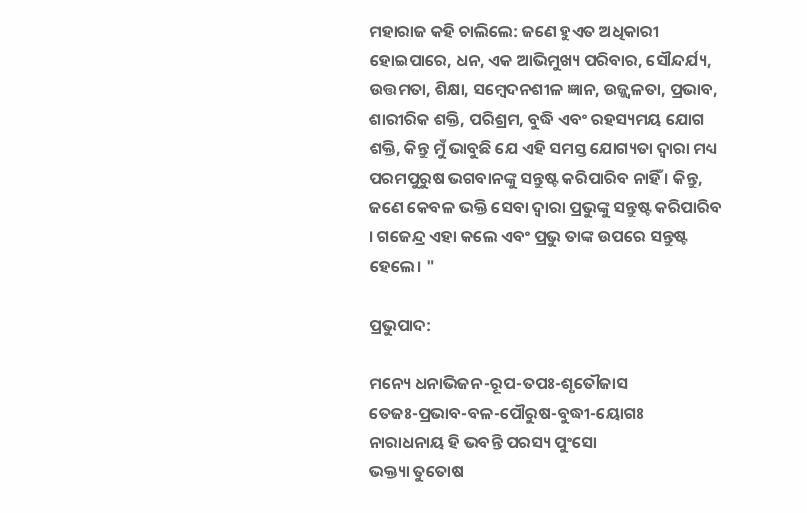ମହାରାଜ କହି ଚାଲିଲେ: ଜଣେ ହୁଏତ ଅଧିକାରୀ ହୋଇପାରେ, ଧନ, ଏକ ଆଭିମୁଖ୍ୟ ପରିବାର, ସୌନ୍ଦର୍ଯ୍ୟ, ଉତ୍ତମତା, ଶିକ୍ଷା, ସମ୍ବେଦନଶୀଳ ଜ୍ଞାନ, ଉଜ୍ଜ୍ୱଳତା, ପ୍ରଭାବ, ଶାରୀରିକ ଶକ୍ତି, ପରିଶ୍ରମ, ବୁଦ୍ଧି ଏବଂ ରହସ୍ୟମୟ ଯୋଗ ଶକ୍ତି, କିନ୍ତୁ ମୁଁ ଭାବୁଛି ଯେ ଏହି ସମସ୍ତ ଯୋଗ୍ୟତା ଦ୍ୱାରା ମଧ୍ୟ ପରମପୁରୁଷ ଭଗବାନଙ୍କୁ ସନ୍ତୁଷ୍ଟ କରିପାରିବ ନାହିଁ । କିନ୍ତୁ, ଜଣେ କେବଳ ଭକ୍ତି ସେବା ଦ୍ୱାରା ପ୍ରଭୁଙ୍କୁ ସନ୍ତୁଷ୍ଟ କରିପାରିବ । ଗଜେନ୍ଦ୍ର ଏହା କଲେ ଏବଂ ପ୍ରଭୁ ତାଙ୍କ ଉପରେ ସନ୍ତୁଷ୍ଟ ହେଲେ। "

ପ୍ରଭୁପାଦ:

ମନ୍ୟେ ଧନାଭିଜନ-ରୂପ-ତପଃ-ଶୃତୌଜାସ
ତେଜଃ-ପ୍ରଭାବ-ବଳ-ପୌରୁଷ-ବୁଦ୍ଧୀ-ୟୋଗଃ
ନାରାଧନାୟ ହି ଭବନ୍ତି ପରସ୍ୟ ପୁଂସୋ
ଭକ୍ତ୍ୟା ତୁତୋଷ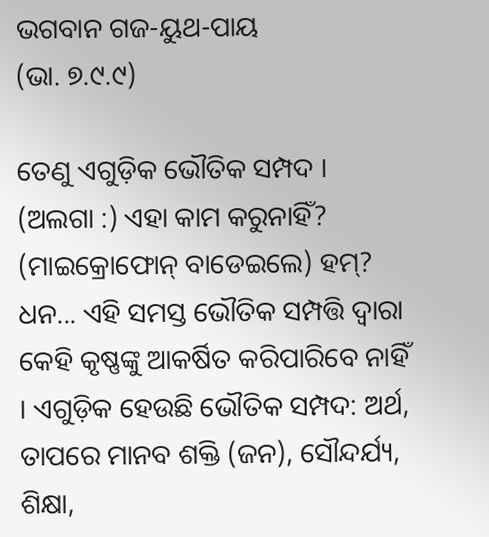ଭଗବାନ ଗଜ-ୟୁଥ-ପାୟ
(ଭା. ୭.୯.୯)

ତେଣୁ ଏଗୁଡ଼ିକ ଭୌତିକ ସମ୍ପଦ । (ଅଲଗା :) ଏହା କାମ କରୁନାହିଁ? (ମାଇକ୍ରୋଫୋନ୍ ବାଡେଇଲେ) ହମ୍? ଧନ... ଏହି ସମସ୍ତ ଭୌତିକ ସମ୍ପତ୍ତି ଦ୍ୱାରା କେହି କୃଷ୍ଣଙ୍କୁ ଆକର୍ଷିତ କରିପାରିବେ ନାହିଁ । ଏଗୁଡ଼ିକ ହେଉଛି ଭୌତିକ ସମ୍ପଦ: ଅର୍ଥ, ତାପରେ ମାନବ ଶକ୍ତି (ଜନ), ସୌନ୍ଦର୍ଯ୍ୟ, ଶିକ୍ଷା,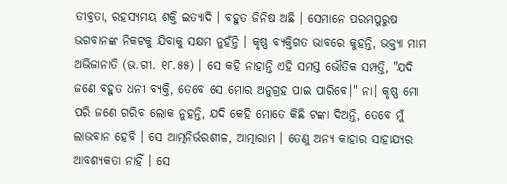ତୀବ୍ରତା, ରହସ୍ୟମୟ ଶକ୍ତି ଇତ୍ୟାଦି । ବହୁତ ଜିନିଷ ଅଛି । ସେମାନେ ପରମପୁରୁଷ ଭଗବାନଙ୍କ ନିକଟକୁ ଯିବାକୁ ସକ୍ଷମ ନୁହଁନ୍ତି । କୃଷ୍ଣ ବ୍ୟକ୍ତିଗତ ଭାବରେ କୁହନ୍ତି, ଭକ୍ତ୍ୟା ମାମ ଅଭିଜାନାତି (ଭ.ଗୀ. ୧୮.୫୫) । ସେ କହି ନାହାନ୍ତି ଏହି ସମସ୍ତ ଭୌତିକ ସମ୍ପତ୍ତି, "ଯଦି ଜଣେ ବହୁତ ଧନୀ ବ୍ୟକ୍ତି, ତେବେ ସେ ମୋର ଅନୁଗ୍ରହ ପାଇ ପାରିବେ।" ନା। କୃଷ୍ଣ ମୋ ପରି ଜଣେ ଗରିବ ଲୋକ ନୁହନ୍ତି, ଯଦି କେହି ମୋତେ କିଛି ଟଙ୍କା ଦିଅନ୍ତି, ତେବେ ମୁଁ ଲାଭବାନ ହେବି । ସେ ଆତ୍ମନିର୍ଭରଶୀଳ, ଆତ୍ମାରାମ । ତେଣୁ ଅନ୍ୟ କାହାର ସାହାଯ୍ୟର ଆବଶ୍ୟକତା ନାହିଁ । ସେ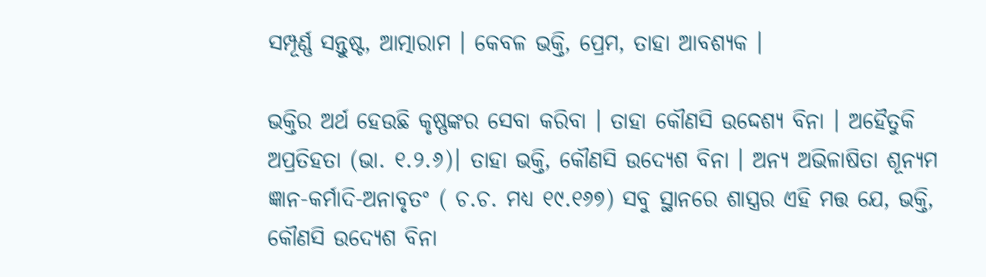ସମ୍ପୂର୍ଣ୍ଣ ସନ୍ତୁଷ୍ଟ, ଆତ୍ମାରାମ । କେବଳ ଭକ୍ତି, ପ୍ରେମ, ତାହା ଆବଶ୍ୟକ ।

ଭକ୍ତିର ଅର୍ଥ ହେଉଛି କୃଷ୍ଣଙ୍କର ସେବା କରିବା । ତାହା କୌଣସି ଉଦ୍ଦେଶ୍ୟ ବିନା । ଅହୈତୁକି ଅପ୍ରତିହତା (ଭା. ୧.୨.୬)। ତାହା ଭକ୍ତି, କୌଣସି ଉଦ୍ୟେଶ ବିନା । ଅନ୍ୟ ଅଭିଳାଷିତା ଶୂନ୍ୟମ ଜ୍ଞାନ-କର୍ମାଦି-ଅନାବୃତଂ ( ଚ.ଚ. ମଧ୍ୟ ୧୯.୧୬୭) ସବୁ ସ୍ଥାନରେ ଶାସ୍ତ୍ରର ଏହି ମତ୍ତ ଯେ, ଭକ୍ତି, କୌଣସି ଉଦ୍ୟେଶ ବିନା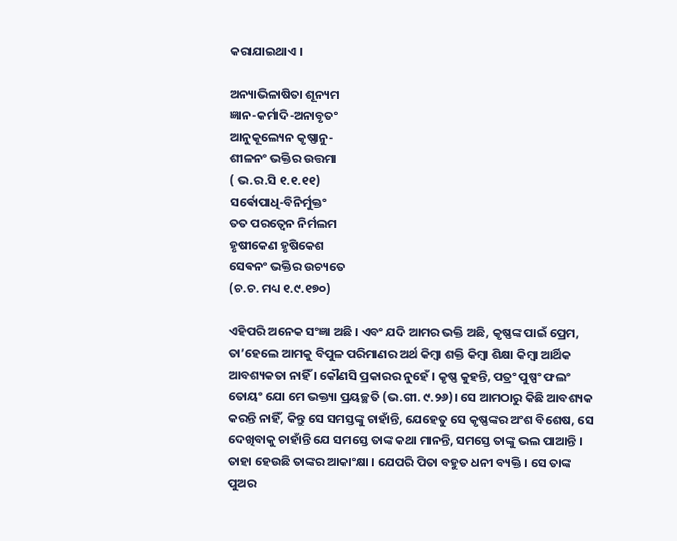କରାଯାଇଥାଏ ।

ଅନ୍ୟାଭିଳାଷିତା ଶୂନ୍ୟମ
ଜ୍ଞାନ-କର୍ମାଦି-ଅନାବୃତଂ
ଆନୁକୂଲ୍ୟେନ କୃଷ୍ଣାନୁ-
ଶୀଳନଂ ଭକ୍ତିର ଉତ୍ତମା
( ଭ.ର.ସି ୧.୧.୧୧)
ସର୍ଵୋପାଧି-ବିନିର୍ମୁକ୍ତଂ
ତତ ପରତ୍ୱେନ ନିର୍ମଲମ
ହୃଷୀକେଣ ହୃଷିକେଶ
ସେଵନଂ ଭକ୍ତିର ଉଚ୍ୟତେ
(ଚ.ଚ. ମଧ୍ୟ ୧.୯.୧୭୦)

ଏହିପରି ଅନେକ ସଂଜ୍ଞା ଅଛି । ଏବଂ ଯଦି ଆମର ଭକ୍ତି ଅଛି, କୃଷ୍ଣଙ୍କ ପାଇଁ ପ୍ରେମ, ତା’ହେଲେ ଆମକୁ ବିପୁଳ ପରିମାଣର ଅର୍ଥ କିମ୍ବା ଶକ୍ତି କିମ୍ବା ଶିକ୍ଷା କିମ୍ବା ଆର୍ଥିକ ଆବଶ୍ୟକତା ନାହିଁ । କୌଣସି ପ୍ରକାରର ନୁହେଁ । କୃଷ୍ଣ କୁହନ୍ତି, ପତ୍ରଂ ପୁଷ୍ପଂ ଫଲଂ ତୋୟଂ ଯୋ ମେ ଭକ୍ତ୍ୟା ପ୍ରୟଚ୍ଛତି (ଭ.ଗୀ. ୯.୨୬)। ସେ ଆମଠାରୁ କିଛି ଆବଶ୍ୟକ କରନ୍ତି ନାହିଁ, କିନ୍ତୁ ସେ ସମସ୍ତଙ୍କୁ ଚାହାଁନ୍ତି, ଯେହେତୁ ସେ କୃଷ୍ଣଙ୍କର ଅଂଶ ବିଶେଷ, ସେ ଦେଖିବାକୁ ଚାହାଁନ୍ତି ଯେ ସମସ୍ତେ ତାଙ୍କ କଥା ମାନନ୍ତି, ସମସ୍ତେ ତାଙ୍କୁ ଭଲ ପାଆନ୍ତି । ତାହା ହେଉଛି ତାଙ୍କର ଆକାଂକ୍ଷା । ଯେପରି ପିତା ବହୁତ ଧନୀ ବ୍ୟକ୍ତି । ସେ ତାଙ୍କ ପୁଅର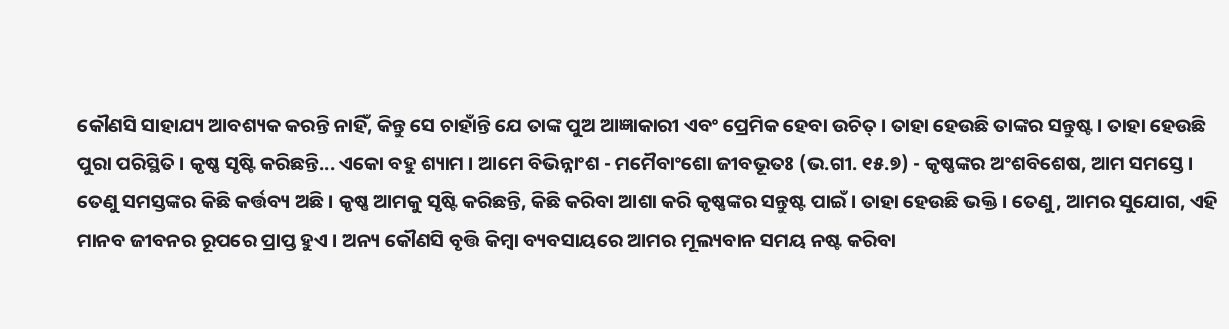କୌଣସି ସାହାଯ୍ୟ ଆବଶ୍ୟକ କରନ୍ତି ନାହିଁ, କିନ୍ତୁ ସେ ଚାହାଁନ୍ତି ଯେ ତାଙ୍କ ପୁଅ ଆଜ୍ଞାକାରୀ ଏବଂ ପ୍ରେମିକ ହେବା ଉଚିତ୍ । ତାହା ହେଉଛି ତାଙ୍କର ସନ୍ତୁଷ୍ଟ । ତାହା ହେଉଛି ପୁରା ପରିସ୍ଥିତି । କୃଷ୍ଣ ସୃଷ୍ଟି କରିଛନ୍ତି... ଏକୋ ବହୁ ଶ୍ୟାମ । ଆମେ ବିଭିନ୍ନାଂଶ - ମମୈବାଂଶୋ ଜୀବଭୂତଃ (ଭ.ଗୀ. ୧୫.୭) - କୃଷ୍ଣଙ୍କର ଅଂଶବିଶେଷ, ଆମ ସମସ୍ତେ । ତେଣୁ ସମସ୍ତଙ୍କର କିଛି କର୍ତ୍ତବ୍ୟ ଅଛି । କୃଷ୍ଣ ଆମକୁ ସୃଷ୍ଟି କରିଛନ୍ତି, କିଛି କରିବା ଆଶା କରି କୃଷ୍ଣଙ୍କର ସନ୍ତୁଷ୍ଟ ପାଇଁ । ତାହା ହେଉଛି ଭକ୍ତି । ତେଣୁ, ଆମର ସୁଯୋଗ, ଏହି ମାନବ ଜୀବନର ରୂପରେ ପ୍ରାପ୍ତ ହୁଏ । ଅନ୍ୟ କୌଣସି ବୃତ୍ତି କିମ୍ବା ବ୍ୟବସାୟରେ ଆମର ମୂଲ୍ୟବାନ ସମୟ ନଷ୍ଟ କରିବା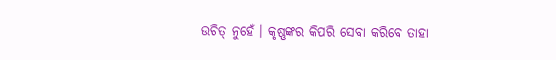ଉଚିତ୍ ନୁହେଁ । କୃଷ୍ଣଙ୍କର କିପରି ସେବା କରିବେ ତାହା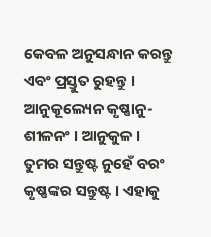କେବଳ ଅନୁସନ୍ଧାନ କରନ୍ତୁ ଏବଂ ପ୍ରସ୍ତୁତ ରୁହନ୍ତୁ । ଆନୁକୂଲ୍ୟେନ କୃଷ୍ଣାନୁ-ଶୀଳନଂ । ଆନୁକୁଳ । ତୁମର ସନ୍ତୁଷ୍ଟ ନୁହେଁ ବରଂ କୃଷ୍ଣଙ୍କର ସନ୍ତୁଷ୍ଟ । ଏହାକୁ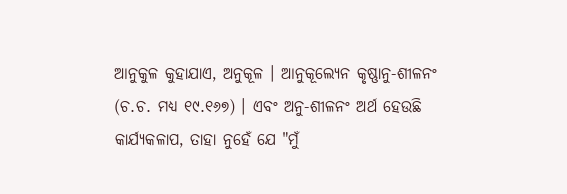ଆନୁକୁଳ କୁହାଯାଏ, ଅନୁକୂଳ । ଆନୁକୂଲ୍ୟେନ କୃଷ୍ଣାନୁ-ଶୀଳନଂ (ଚ.ଚ. ମଧ୍ୟ ୧୯.୧୬୭) । ଏବଂ ଅନୁ-ଶୀଳନଂ ଅର୍ଥ ହେଉଛି କାର୍ଯ୍ୟକଳାପ, ତାହା ନୁହେଁ ଯେ "ମୁଁ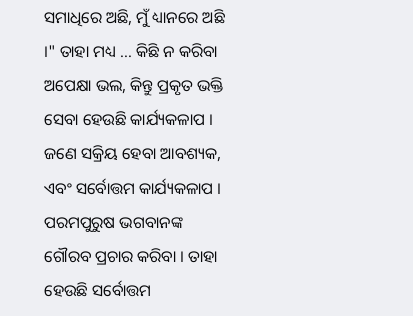ସମାଧିରେ ଅଛି, ମୁଁ ଧ୍ୟାନରେ ଅଛି ।" ତାହା ମଧ୍ୟ ... କିଛି ନ କରିବା ଅପେକ୍ଷା ଭଲ, କିନ୍ତୁ ପ୍ରକୃତ ଭକ୍ତି ସେବା ହେଉଛି କାର୍ଯ୍ୟକଳାପ । ଜଣେ ସକ୍ରିୟ ହେବା ଆବଶ୍ୟକ, ଏବଂ ସର୍ବୋତ୍ତମ କାର୍ଯ୍ୟକଳାପ । ପରମପୁରୁଷ ଭଗବାନଙ୍କ ଗୌରବ ପ୍ରଚାର କରିବା । ତାହା ହେଉଛି ସର୍ବୋତ୍ତମ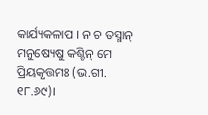କାର୍ଯ୍ୟକଳାପ । ନ ଚ ତସ୍ମାନ୍ ମନୁଷ୍ୟେଷୁ କଶ୍ଚିନ୍ ମେ ପ୍ରିୟକୃତ୍ତମଃ (ଭ.ଗୀ. ୧୮.୬୯)।